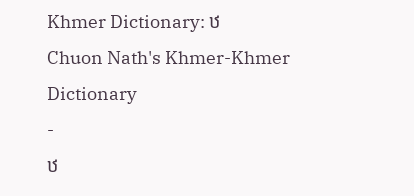Khmer Dictionary: ឋ
Chuon Nath's Khmer-Khmer Dictionary
-
ឋ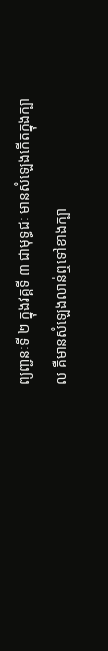ព្យញ្ជនៈទី ២ ក្នុងវគ្គទី ៣ ជាមុទ្ធជៈ មានសំឡេងកើតក្នុងក្បាល គឺមានសំឡេងលាន់ឮទៅខាងក្បា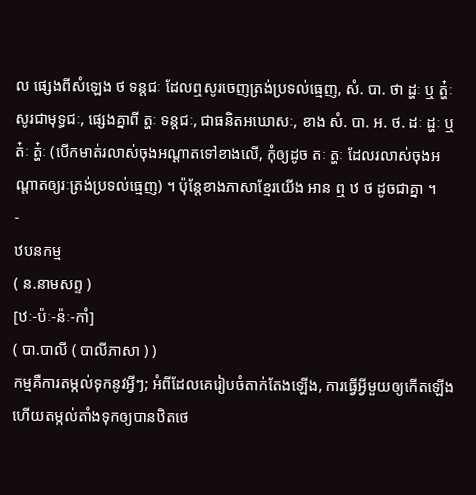ល ផ្សេងពីសំឡេង ថ ទន្តជៈ ដែលឮសូរចេញត្រង់ប្រទល់ធ្មេញ, សំ. បា. ថា ដ្ហៈ ឬ ត្ហ៎ៈ សូរជាមុទ្ធជៈ, ផ្សេងគ្នាពី ត្ហៈ ទន្តជៈ, ជាធនិតអឃោសៈ, ខាង សំ. បា. អ. ថ. ដៈ ដ្ហៈ ឬ ត៎ៈ ត្ហ៎ៈ (បើកមាត់រលាស់ចុងអណ្ដាតទៅខាងលើ, កុំឲ្យដូច តៈ ត្ហៈ ដែលរលាស់ចុងអណ្ដាតឲ្យរៈត្រង់ប្រទល់ធ្មេញ) ។ ប៉ុន្ដែខាងភាសាខ្មែរយើង អាន ឮ ឋ ថ ដូចជាគ្នា ។
-
ឋបនកម្ម
( ន.នាមសព្ទ )
[ឋៈ-ប៉ៈ-ន៉ៈ-កាំ]
( បា.បាលី ( បាលីភាសា ) )
កម្មគឺការតម្កល់ទុកនូវអ្វីៗ; អំពីដែលគេរៀបចំតាក់តែងឡើង, ការធ្វើអ្វីមួយឲ្យកើតឡើងហើយតម្កល់តាំងទុកឲ្យបានឋិតថេ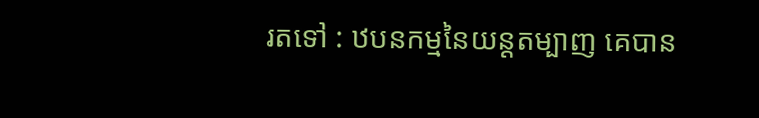រតទៅ : ឋបនកម្មនៃយន្ដតម្បាញ គេបាន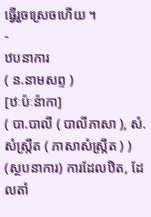ធ្វើរួចស្រេចហើយ ។
-
ឋបនាការ
( ន.នាមសព្ទ )
[ឋៈប៉ៈន៉ាកា]
( បា.បាលី ( បាលីភាសា ), សំ.សំស្រ្កឹត ( ភាសាសំស្រ្កឹត ) )
(ស្ថបនាការ) ការដែលឋិត, ដែលតាំ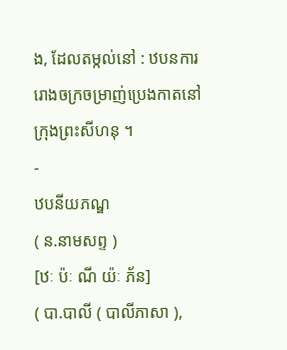ង, ដែលតម្កល់នៅ : ឋបនការរោងចក្រចម្រាញ់ប្រេងកាតនៅក្រុងព្រះសីហនុ ។
-
ឋបនីយភណ្ឌ
( ន.នាមសព្ទ )
[ឋៈ ប៉ៈ ណី យ៉ៈ ភ័ន]
( បា.បាលី ( បាលីភាសា ),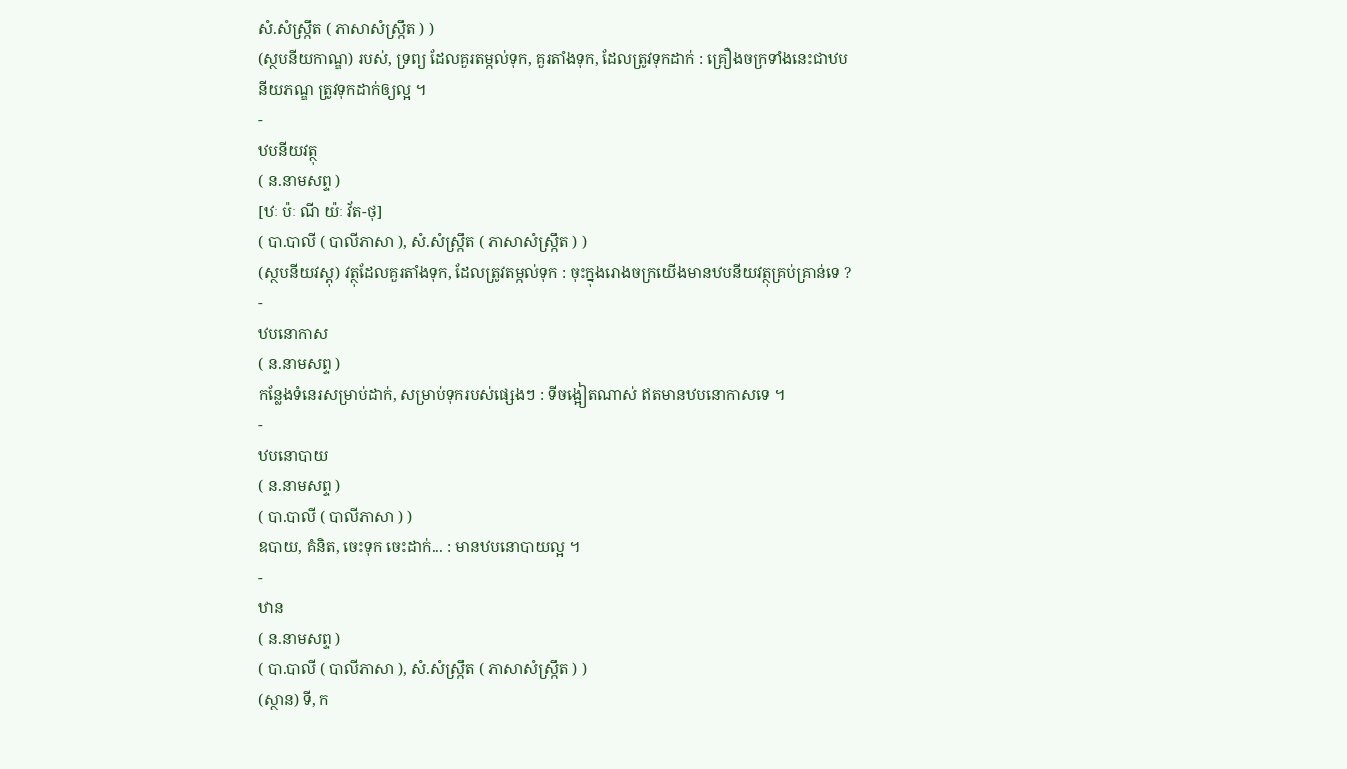សំ.សំស្រ្កឹត ( ភាសាសំស្រ្កឹត ) )
(ស្ថបនីយកាណ្ឌ) របស់, ទ្រព្យ ដែលគួរតម្កល់ទុក, គួរតាំងទុក, ដែលត្រូវទុកដាក់ : គ្រឿងចក្រទាំងនេះជាឋបនីយភណ្ឌ ត្រូវទុកដាក់ឲ្យល្អ ។
-
ឋបនីយវត្ថុ
( ន.នាមសព្ទ )
[ឋៈ ប៉ៈ ណី យ៉ៈ វ័ត-ថុ]
( បា.បាលី ( បាលីភាសា ), សំ.សំស្រ្កឹត ( ភាសាសំស្រ្កឹត ) )
(ស្ថបនីយវស្តុ) វត្ថុដែលគួរតាំងទុក, ដែលត្រូវតម្កល់ទុក : ចុះក្នុងរោងចក្រយើងមានឋបនីយវត្ថុគ្រប់គ្រាន់ទេ ?
-
ឋបនោកាស
( ន.នាមសព្ទ )
កន្លែងទំនេរសម្រាប់ដាក់, សម្រាប់ទុករបស់ផ្សេងៗ : ទីចង្អៀតណាស់ ឥតមានឋបនោកាសទេ ។
-
ឋបនោបាយ
( ន.នាមសព្ទ )
( បា.បាលី ( បាលីភាសា ) )
ឧបាយ, គំនិត, ចេះទុក ចេះដាក់... : មានឋបនោបាយល្អ ។
-
ឋាន
( ន.នាមសព្ទ )
( បា.បាលី ( បាលីភាសា ), សំ.សំស្រ្កឹត ( ភាសាសំស្រ្កឹត ) )
(ស្ថាន) ទី, ក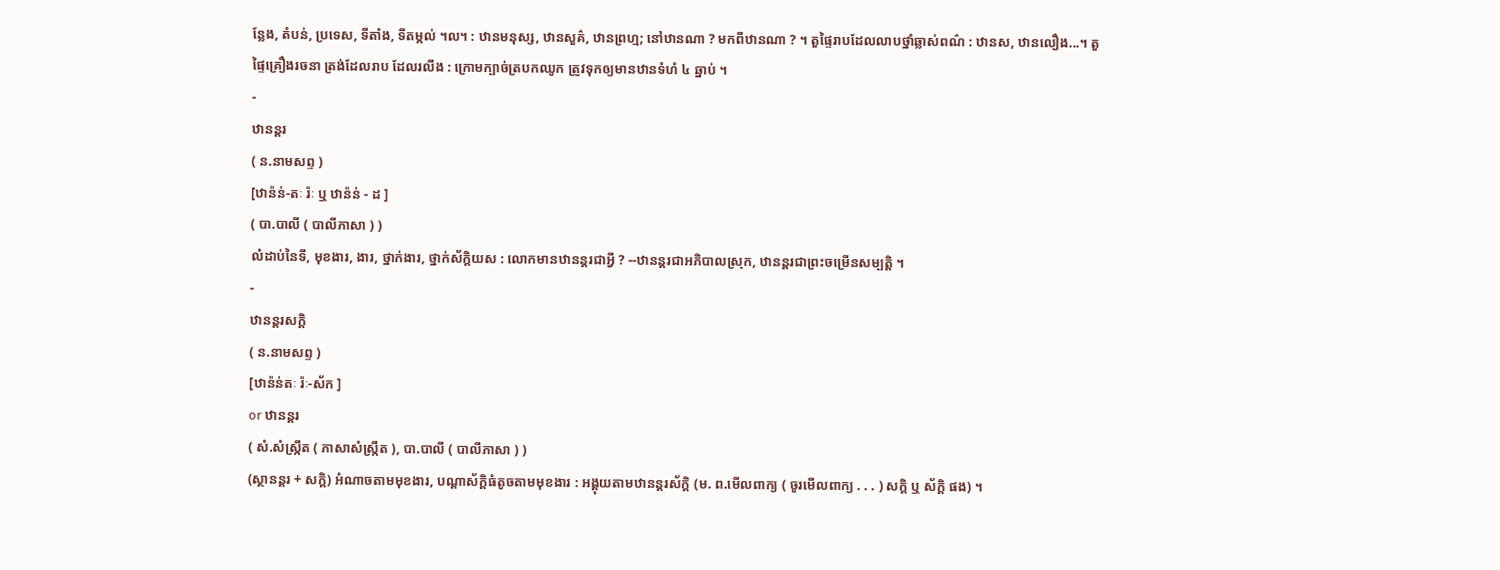ន្លែង, តំបន់, ប្រទេស, ទីតាំង, ទីតម្កល់ ។ល។ : ឋានមនុស្ស, ឋានសួគ៌, ឋានព្រហ្ម; នៅឋានណា ? មកពីឋានណា ? ។ តួផ្ទៃរាបដែលលាបថ្នាំឆ្លាស់ពណ៌ : ឋានស, ឋានលឿង...។ តួផ្ទៃគ្រឿងរចនា ត្រង់ដែលរាប ដែលរលីង : ក្រោមក្បាច់ត្របកឈូក ត្រូវទុកឲ្យមានឋានទំហំ ៤ ឆ្នាប់ ។
-
ឋានន្តរ
( ន.នាមសព្ទ )
[ឋាន៉ន់-តៈ រ៉ៈ ឬ ឋាន៉ន់ - ដ ]
( បា.បាលី ( បាលីភាសា ) )
លំដាប់នៃទី, មុខងារ, ងារ, ថ្នាក់ងារ, ថ្នាក់ស័ក្តិយស : លោកមានឋានន្តរជាអ្វី ? --ឋានន្តរជាអភិបាលស្រុក, ឋានន្តរជាព្រះចម្រើនសម្បត្តិ ។
-
ឋានន្តរសក្តិ
( ន.នាមសព្ទ )
[ឋាន៉ន់តៈ រ៉ៈ-ស័ក ]
or ឋានន្តរ
( សំ.សំស្រ្កឹត ( ភាសាសំស្រ្កឹត ), បា.បាលី ( បាលីភាសា ) )
(ស្ថានន្តរ + សក្តិ) អំណាចតាមមុខងារ, បណ្ដាស័ក្តិធំតូចតាមមុខងារ : អង្គុយតាមឋានន្តរស័ក្តិ (ម. ព.មើលពាក្យ ( ចូរមើលពាក្យ . . . ) សក្តិ ឬ ស័ក្តិ ផង) ។